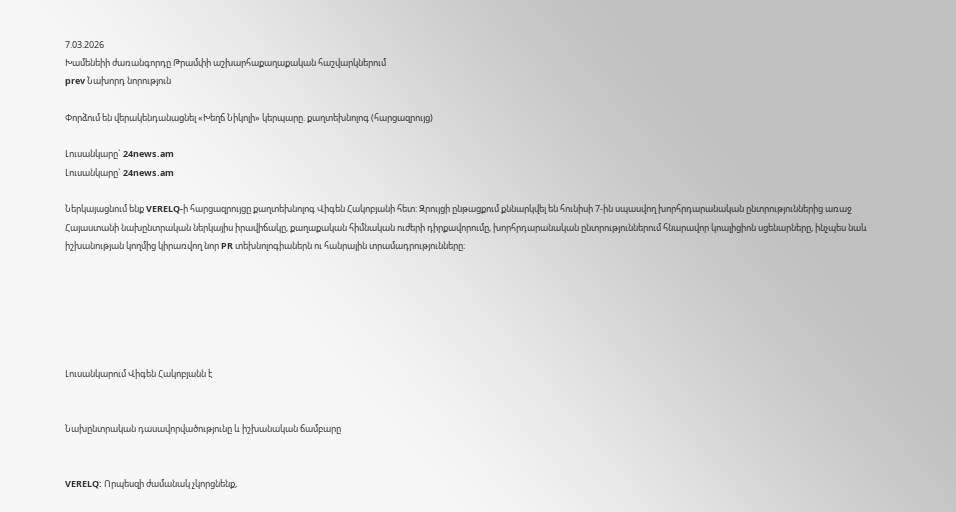7.03.2026
Խամենեիի ժառանգորդը Թրամփի աշխարհաքաղաքական հաշվարկներում
prev Նախորդ նորություն

Փորձում են վերակենդանացնել «Խեղճ Նիկոլի» կերպարը. քաղտեխնոլոգ (հարցազրույց)

Լուսանկարը` 24news.am
Լուսանկարը` 24news.am

Ներկայացնում ենք VERELQ-ի հարցազրույցը քաղտեխնոլոգ Վիգեն Հակոբյանի հետ: Զրույցի ընթացքում քննարկվել են հունիսի 7-ին սպասվող խորհրդարանական ընտրություններից առաջ Հայաստանի նախընտրական ներկայիս իրավիճակը, քաղաքական հիմնական ուժերի դիրքավորումը, խորհրդարանական ընտրություններում հնարավոր կոալիցիոն սցենարները, ինչպես նաև իշխանության կողմից կիրառվող նոր PR տեխնոլոգիաներն ու հանրային տրամադրությունները։






Լուսանկարում Վիգեն Հակոբյանն է


Նախընտրական դասավորվածությունը և իշխանական ճամբարը


VERELQ: Որպեսզի ժամանակ չկորցնենք,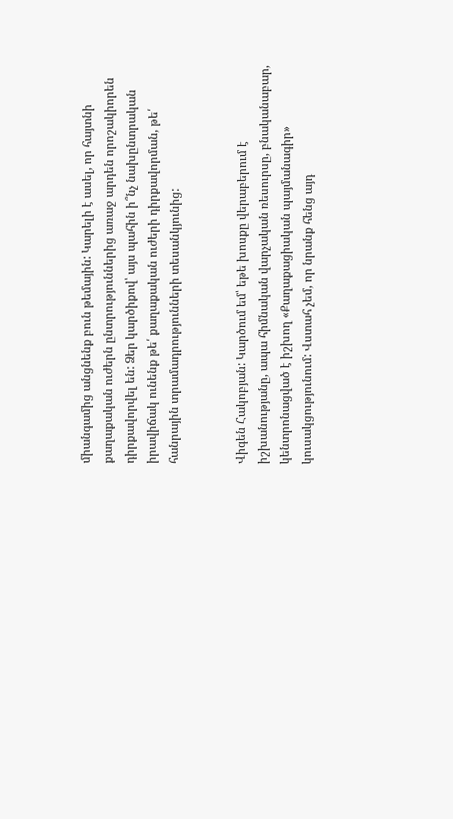միանգամից անցնենք բուն թեմային: Կարելի է ասել, որ հայտնի քաղաքական ուժերն ընտրություններից առաջ արդեն որոշակիորեն դիրքավորվել են: Ձեր կարծիքով՝ այս պահին ի՞նչ նախընտրական իրավիճակ ունենք թե՛ քաղաքական ուժերի դիրքավորման, թե՛ հանրային տրամադրությունների տեսանկյունից:


Վիգեն Հակոբյան: Կարծում եմ՝ եթե խոսքը վերաբերում է իշխանությանը, ապա հիմնական վարչական ռեսուրսը, բնականաբար, կենտրոնացված է իշխող «Քաղաքացիական պայմանագիր» կուսակցությունում: Վստահ չեմ, որ նրանք հենց այդ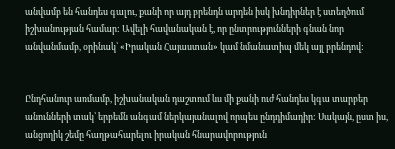անվամբ են հանդես գալու, քանի որ այդ բրենդն արդեն իսկ խնդիրներ է ստեղծում իշխանության համար: Ավելի հավանական է, որ ընտրությունների գնան նոր անվանմամբ, օրինակ՝ «Իրական Հայաստան» կամ նմանատիպ մեկ այլ բրենդով:


Ընդհանուր առմամբ, իշխանական դաշտում ևս մի քանի ուժ հանդես կգա տարբեր անունների տակ՝ երբեմն անգամ ներկայանալով որպես ընդդիմադիր: Սակայն, ըստ իս, անցողիկ շեմը հաղթահարելու իրական հնարավորություն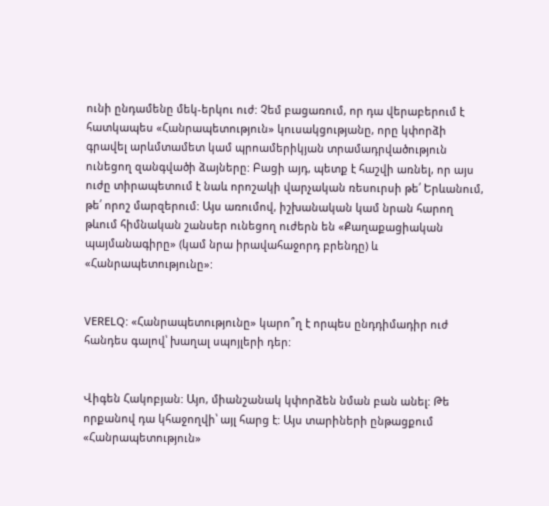ունի ընդամենը մեկ-երկու ուժ: Չեմ բացառում, որ դա վերաբերում է հատկապես «Հանրապետություն» կուսակցությանը, որը կփորձի գրավել արևմտամետ կամ պրոամերիկյան տրամադրվածություն ունեցող զանգվածի ձայները: Բացի այդ, պետք է հաշվի առնել, որ այս ուժը տիրապետում է նաև որոշակի վարչական ռեսուրսի թե՛ Երևանում, թե՛ որոշ մարզերում: Այս առումով, իշխանական կամ նրան հարող թևում հիմնական շանսեր ունեցող ուժերն են «Քաղաքացիական պայմանագիրը» (կամ նրա իրավահաջորդ բրենդը) և «Հանրապետությունը»:


VERELQ: «Հանրապետությունը» կարո՞ղ է որպես ընդդիմադիր ուժ հանդես գալով՝ խաղալ սպոյլերի դեր:


Վիգեն Հակոբյան: Այո, միանշանակ կփորձեն նման բան անել: Թե որքանով դա կհաջողվի՝ այլ հարց է: Այս տարիների ընթացքում «Հանրապետություն»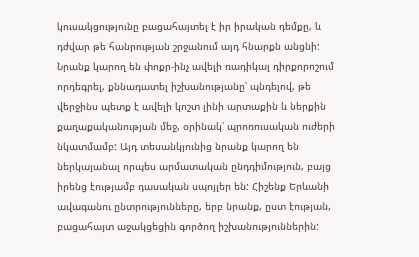կուսակցությունը բացահայտել է իր իրական դեմքը, և դժվար թե հանրության շրջանում այդ հնարքն անցնի: Նրանք կարող են փոքր-ինչ ավելի ռադիկալ դիրքորոշում որդեգրել, քննադատել իշխանությանը՝ պնդելով, թե վերջինս պետք է ավելի կոշտ լինի արտաքին և ներքին քաղաքականության մեջ, օրինակ՝ պրոռուսական ուժերի նկատմամբ: Այդ տեսանկյունից նրանք կարող են ներկայանալ որպես արմատական ընդդիմություն, բայց իրենց էությամբ դասական սպոյլեր են: Հիշենք Երևանի ավագանու ընտրությունները, երբ նրանք, ըստ էության, բացահայտ աջակցեցին գործող իշխանություններին: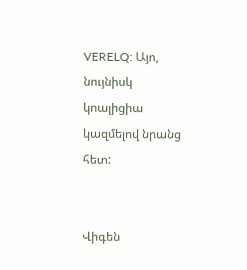VERELQ: Այո, նույնիսկ կոալիցիա կազմելով նրանց հետ:


Վիգեն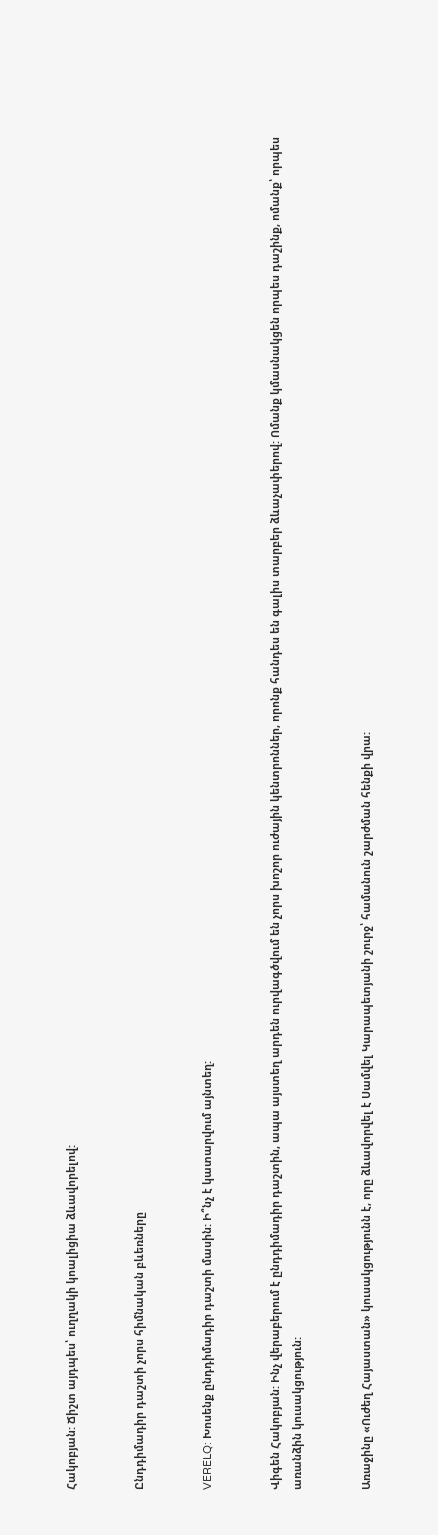Հակոբյան: Ճիշտ այդպես՝ ուղղակի կոալիցիա ձևավորելով:


Ընդդիմադիր դաշտի չորս հիմնական բևեռները


VERELQ: Խոսենք ընդդիմադիր դաշտի մասին: Ի՞նչ է կատարվում այնտեղ:


Վիգեն Հակոբյան: Ինչ վերաբերում է ընդդիմադիր դաշտին, ապա այստեղ արդեն ուրվագծվում են չորս խոշոր ուժային կենտրոններ, որոնք հանդես են գալիս տարբեր ձևաչափերով: Ոմանք կմասնակցեն որպես դաշինք, ոմանք՝ որպես առանձին կուսակցություն:


Առաջինը «Ուժեղ Հայաստան» կուսակցությունն է, որը ձևավորվել է Սամվել Կարապետյանի շուրջ՝ համանուն շարժման հենքի վրա: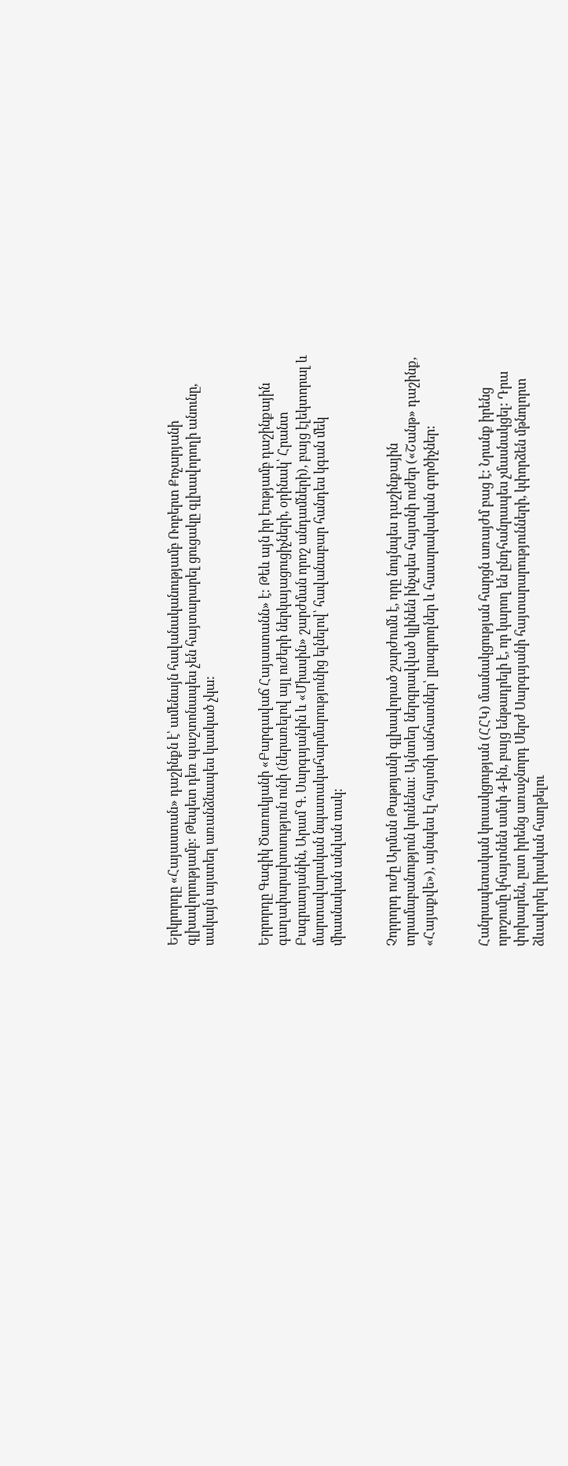Երկրորդը «Հայաստան» դաշինքն է՝ ամենայն հավանականությամբ Ռոբերտ Քոչարյանի գլխավորությամբ: Թեպետ դեռ պաշտոնապես չեն հայտարարել ցուցակը գլխավորողի անունը, սակայն այստեղ առանձնապես կասկած չկա:


Երրորդը Գագիկ Ծառուկյանի «Բարգավաճ Հայաստանն» է: Թեև այն իր էությամբ դաշինքային գաղափարախոսություն ունի (ներառելով այլ ուժերի ներկայացուցիչների, օրինակ՝ Հրանտ Բագրատյանին, Արամ Գ. Սարգսյանին և «Միասին» շարժման որոշ անդամների), բայց էլեկտորալ և մարտավարական նպատակահարմարությունից ելնելով՝ հավանաբար հանդես կգան մեկ միասնական անվան տակ:


Չորրորդ ուժը Արման Թաթոյանի գլխավորած շարժումն է, որը նույնպես դաշինքային տրամաբանություն կունենա: Այնտեղ ներգրավված կլինեն ինչպես հայտնի ուժեր («Շանթ» դաշինք, «Հայաքվե»), այնպես էլ հայտնի անհատներ՝ լրագրողներ և հասարակական գործիչներ:


Հանրապետական կուսակցության (ՀՀԿ) մասնակցության հարցն առայժմ բաց է: Նրանք իրենց որոշումը կհայտնեն ամսի 4-ին, բայց ենթադրելի է, որ կարող են ընդհանրապես չմասնակցել: Դրա փոխարեն, ըստ իրենց առաջնորդ Սերժ Սարգսյանի հայտարարությունների, կփորձեն մթնոլորտ ձևավորել իրական հաղթելու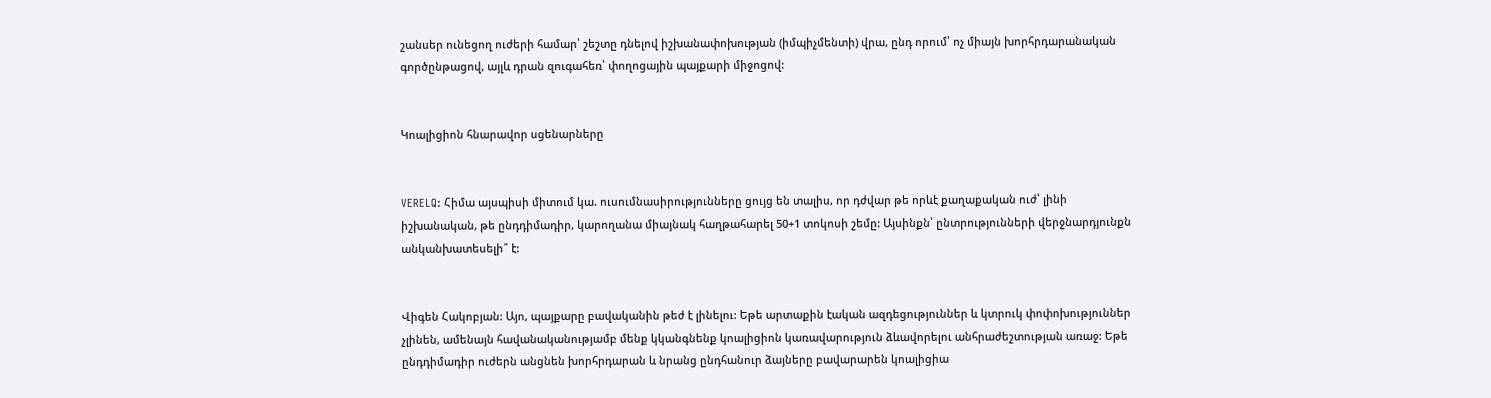շանսեր ունեցող ուժերի համար՝ շեշտը դնելով իշխանափոխության (իմպիչմենտի) վրա, ընդ որում՝ ոչ միայն խորհրդարանական գործընթացով, այլև դրան զուգահեռ՝ փողոցային պայքարի միջոցով:


Կոալիցիոն հնարավոր սցենարները


VERELQ: Հիմա այսպիսի միտում կա. ուսումնասիրությունները ցույց են տալիս, որ դժվար թե որևէ քաղաքական ուժ՝ լինի իշխանական, թե ընդդիմադիր, կարողանա միայնակ հաղթահարել 50+1 տոկոսի շեմը: Այսինքն՝ ընտրությունների վերջնարդյունքն անկանխատեսելի՞ է:


Վիգեն Հակոբյան: Այո, պայքարը բավականին թեժ է լինելու: Եթե արտաքին էական ազդեցություններ և կտրուկ փոփոխություններ չլինեն, ամենայն հավանականությամբ մենք կկանգնենք կոալիցիոն կառավարություն ձևավորելու անհրաժեշտության առաջ: Եթե ընդդիմադիր ուժերն անցնեն խորհրդարան և նրանց ընդհանուր ձայները բավարարեն կոալիցիա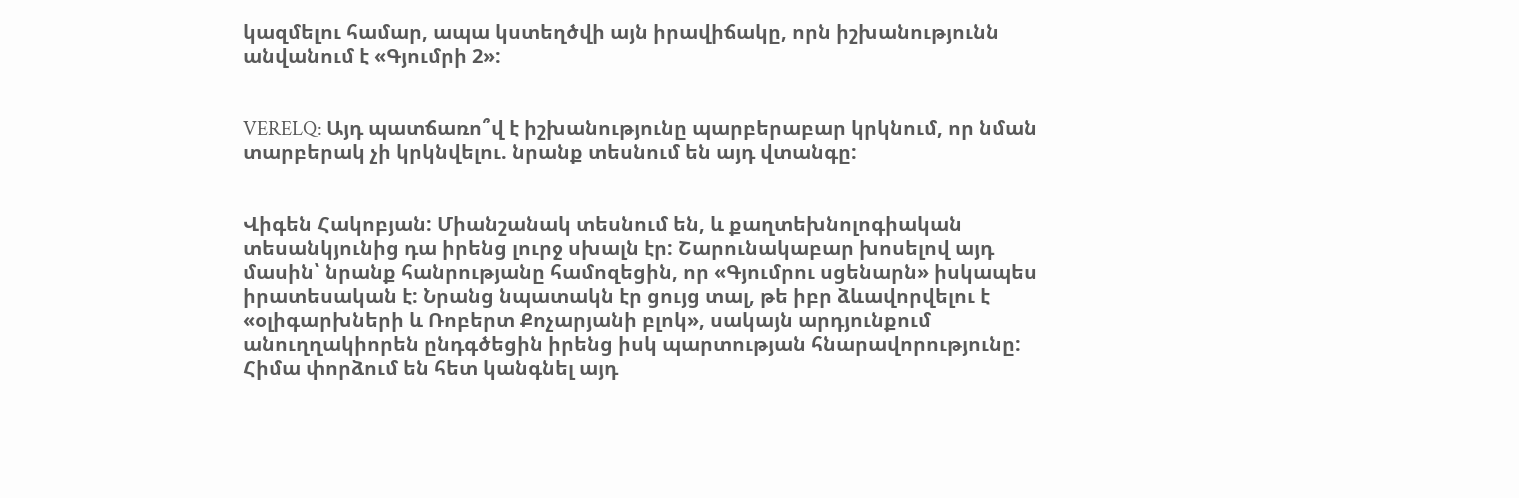կազմելու համար, ապա կստեղծվի այն իրավիճակը, որն իշխանությունն անվանում է «Գյումրի 2»:


VERELQ: Այդ պատճառո՞վ է իշխանությունը պարբերաբար կրկնում, որ նման տարբերակ չի կրկնվելու. նրանք տեսնում են այդ վտանգը:


Վիգեն Հակոբյան: Միանշանակ տեսնում են, և քաղտեխնոլոգիական տեսանկյունից դա իրենց լուրջ սխալն էր: Շարունակաբար խոսելով այդ մասին՝ նրանք հանրությանը համոզեցին, որ «Գյումրու սցենարն» իսկապես իրատեսական է: Նրանց նպատակն էր ցույց տալ, թե իբր ձևավորվելու է «օլիգարխների և Ռոբերտ Քոչարյանի բլոկ», սակայն արդյունքում անուղղակիորեն ընդգծեցին իրենց իսկ պարտության հնարավորությունը: Հիմա փորձում են հետ կանգնել այդ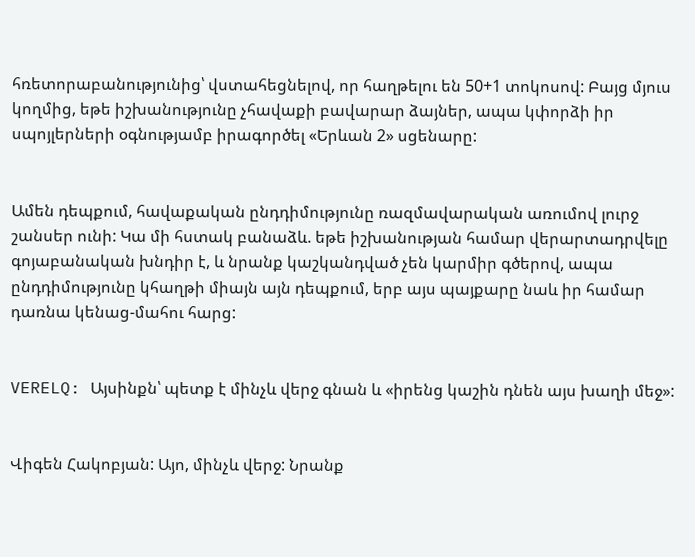հռետորաբանությունից՝ վստահեցնելով, որ հաղթելու են 50+1 տոկոսով: Բայց մյուս կողմից, եթե իշխանությունը չհավաքի բավարար ձայներ, ապա կփորձի իր սպոյլերների օգնությամբ իրագործել «Երևան 2» սցենարը:


Ամեն դեպքում, հավաքական ընդդիմությունը ռազմավարական առումով լուրջ շանսեր ունի: Կա մի հստակ բանաձև. եթե իշխանության համար վերարտադրվելը գոյաբանական խնդիր է, և նրանք կաշկանդված չեն կարմիր գծերով, ապա ընդդիմությունը կհաղթի միայն այն դեպքում, երբ այս պայքարը նաև իր համար դառնա կենաց-մահու հարց:


VERELQ: Այսինքն՝ պետք է մինչև վերջ գնան և «իրենց կաշին դնեն այս խաղի մեջ»:


Վիգեն Հակոբյան: Այո, մինչև վերջ: Նրանք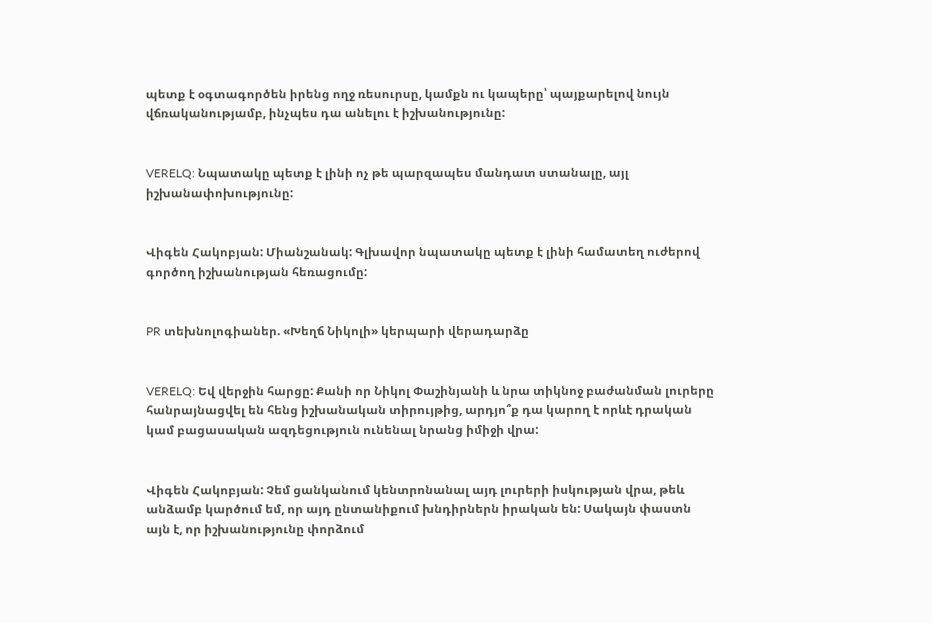պետք է օգտագործեն իրենց ողջ ռեսուրսը, կամքն ու կապերը՝ պայքարելով նույն վճռականությամբ, ինչպես դա անելու է իշխանությունը:


VERELQ: Նպատակը պետք է լինի ոչ թե պարզապես մանդատ ստանալը, այլ իշխանափոխությունը:


Վիգեն Հակոբյան: Միանշանակ: Գլխավոր նպատակը պետք է լինի համատեղ ուժերով գործող իշխանության հեռացումը:


PR տեխնոլոգիաներ. «Խեղճ Նիկոլի» կերպարի վերադարձը


VERELQ: Եվ վերջին հարցը: Քանի որ Նիկոլ Փաշինյանի և նրա տիկնոջ բաժանման լուրերը հանրայնացվել են հենց իշխանական տիրույթից, արդյո՞ք դա կարող է որևէ դրական կամ բացասական ազդեցություն ունենալ նրանց իմիջի վրա:


Վիգեն Հակոբյան: Չեմ ցանկանում կենտրոնանալ այդ լուրերի իսկության վրա, թեև անձամբ կարծում եմ, որ այդ ընտանիքում խնդիրներն իրական են: Սակայն փաստն այն է, որ իշխանությունը փորձում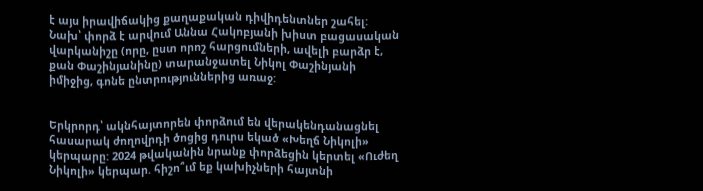է այս իրավիճակից քաղաքական դիվիդենտներ շահել: Նախ՝ փորձ է արվում Աննա Հակոբյանի խիստ բացասական վարկանիշը (որը, ըստ որոշ հարցումների, ավելի բարձր է, քան Փաշինյանինը) տարանջատել Նիկոլ Փաշինյանի իմիջից, գոնե ընտրություններից առաջ:


Երկրորդ՝ ակնհայտորեն փորձում են վերակենդանացնել հասարակ ժողովրդի ծոցից դուրս եկած «Խեղճ Նիկոլի» կերպարը: 2024 թվականին նրանք փորձեցին կերտել «Ուժեղ Նիկոլի» կերպար. հիշո՞ւմ եք կախիչների հայտնի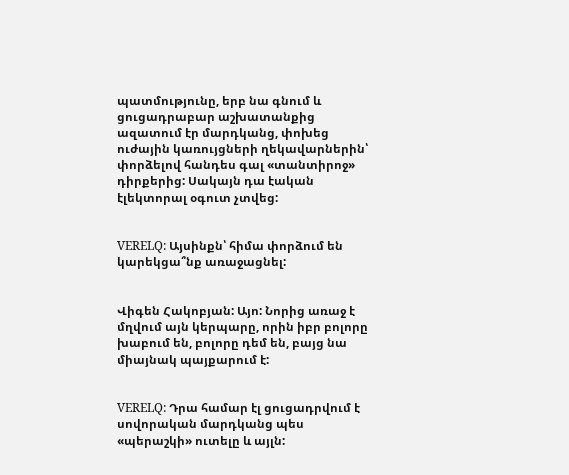պատմությունը, երբ նա գնում և ցուցադրաբար աշխատանքից ազատում էր մարդկանց, փոխեց ուժային կառույցների ղեկավարներին՝ փորձելով հանդես գալ «տանտիրոջ» դիրքերից: Սակայն դա էական էլեկտորալ օգուտ չտվեց:


VERELQ: Այսինքն՝ հիմա փորձում են կարեկցա՞նք առաջացնել:


Վիգեն Հակոբյան: Այո: Նորից առաջ է մղվում այն կերպարը, որին իբր բոլորը խաբում են, բոլորը դեմ են, բայց նա միայնակ պայքարում է:


VERELQ: Դրա համար էլ ցուցադրվում է սովորական մարդկանց պես «պերաշկի» ուտելը և այլն: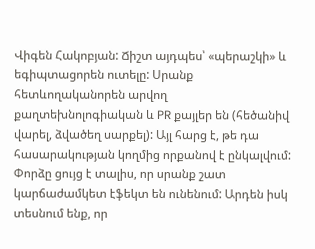Վիգեն Հակոբյան: Ճիշտ այդպես՝ «պերաշկի» և եգիպտացորեն ուտելը: Սրանք հետևողականորեն արվող քաղտեխնոլոգիական և PR քայլեր են (հեծանիվ վարել, ձվածեղ սարքել): Այլ հարց է, թե դա հասարակության կողմից որքանով է ընկալվում: Փորձը ցույց է տալիս, որ սրանք շատ կարճաժամկետ էֆեկտ են ունենում: Արդեն իսկ տեսնում ենք, որ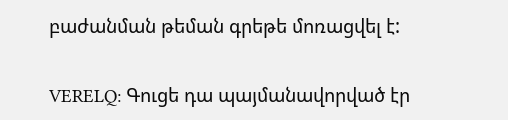բաժանման թեման գրեթե մոռացվել է:


VERELQ: Գուցե դա պայմանավորված էր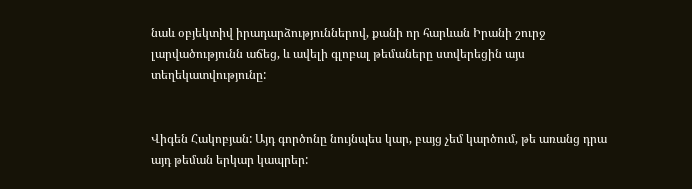նաև օբյեկտիվ իրադարձություններով, քանի որ հարևան Իրանի շուրջ լարվածությունն աճեց, և ավելի գլոբալ թեմաները ստվերեցին այս տեղեկատվությունը:


Վիգեն Հակոբյան: Այդ գործոնը նույնպես կար, բայց չեմ կարծում, թե առանց դրա այդ թեման երկար կապրեր: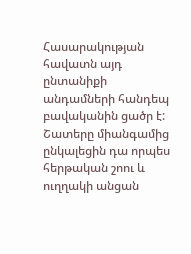Հասարակության հավատն այդ ընտանիքի անդամների հանդեպ բավականին ցածր է: Շատերը միանգամից ընկալեցին դա որպես հերթական շոու և ուղղակի անցան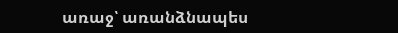առաջ՝ առանձնապես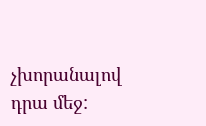չխորանալով դրա մեջ: